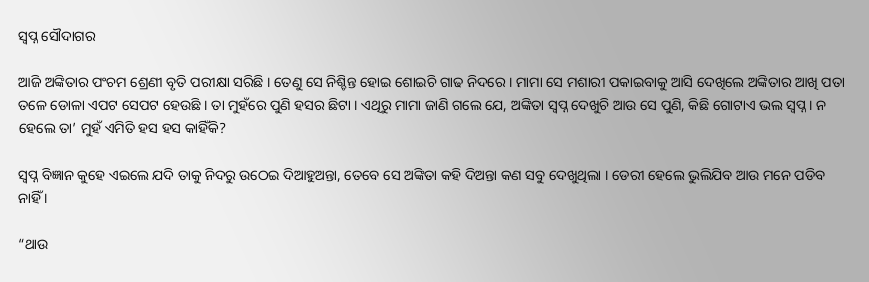ସ୍ୱପ୍ନ ସୌଦାଗର

ଆଜି ଅଙ୍କିତାର ପଂଚମ ଶ୍ରେଣୀ ବୃତି ପରୀକ୍ଷା ସରିଛି । ତେଣୁ ସେ ନିଶ୍ଚିନ୍ତ ହୋଇ ଶୋଇଚି ଗାଢ ନିଦରେ । ମାମା ସେ ମଶାରୀ ପକାଇବାକୁ ଆସି ଦେଖିଲେ ଅଙ୍କିତାର ଆଖି ପତା ତଳେ ଡୋଳା ଏପଟ ସେପଟ ହେଉଛି । ତା ମୁହଁରେ ପୁଣି ହସର ଛିଟା । ଏଥିରୁ ମାମା ଜାଣି ଗଲେ ଯେ, ଅଙ୍କିତା ସ୍ୱପ୍ନ ଦେଖୁଚି ଆଉ ସେ ପୁଣି, କିଛି ଗୋଟାଏ ଭଲ ସ୍ୱପ୍ନ । ନ ହେଲେ ତା’ ମୁହଁ ଏମିତି ହସ ହସ କାହିଁକି?

ସ୍ୱପ୍ନ ବିଜ୍ଞାନ କୁହେ ଏଇଲେ ଯଦି ତାକୁ ନିଦରୁ ଉଠେଇ ଦିଆହୁଅନ୍ତା, ତେବେ ସେ ଅଙ୍କିତା କହି ଦିଅନ୍ତା କଣ ସବୁ ଦେଖୁଥିଲା । ଡେରୀ ହେଲେ ଭୁଲିଯିବ ଆଉ ମନେ ପଡିବ ନାହିଁ ।

“ଥାଉ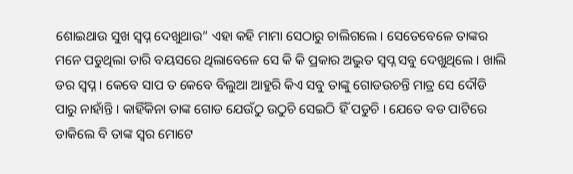ଶୋଇଥାଉ ସୁଖ ସ୍ୱପ୍ନ ଦେଖୁଥାଉ” ଏହା କହି ମାମା ସେଠାରୁ ଚାଲିଗଲେ । ସେତେବେଳେ ତାଙ୍କର ମନେ ପଡୁଥିଲା ତାରି ବୟସରେ ଥିଲାବେଳେ ସେ କି କି ପ୍ରକାର ଅଦ୍ଭୁତ ସ୍ୱପ୍ନ ସବୁ ଦେଖୁଥିଲେ । ଖାଲି ଡର ସ୍ୱପ୍ନ । କେବେ ସାପ ତ କେବେ ବିଲୁଆ ଆହୁରି କିଏ ସବୁ ତାଙ୍କୁ ଗୋଡଉଚନ୍ତି ମାତ୍ର ସେ ଦୌଡି ପାରୁ ନାହାଁନ୍ତି । କାହିଁକିନା ତାଙ୍କ ଗୋଡ ଯେଉଁଠୁ ଉଠୁଚି ସେଇଠି ହିଁ ପଡୁଚି । ଯେତେ ବଡ ପାଟିରେ ଡାକିଲେ ବି ତାଙ୍କ ସ୍ୱର ମୋଟେ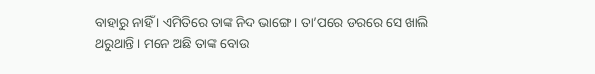ବାହାରୁ ନାହିଁ । ଏମିତିରେ ତାଙ୍କ ନିଦ ଭାଙ୍ଗେ । ତା’ପରେ ଡରରେ ସେ ଖାଲି ଥରୁଥାନ୍ତି । ମନେ ଅଛି ତାଙ୍କ ବୋଉ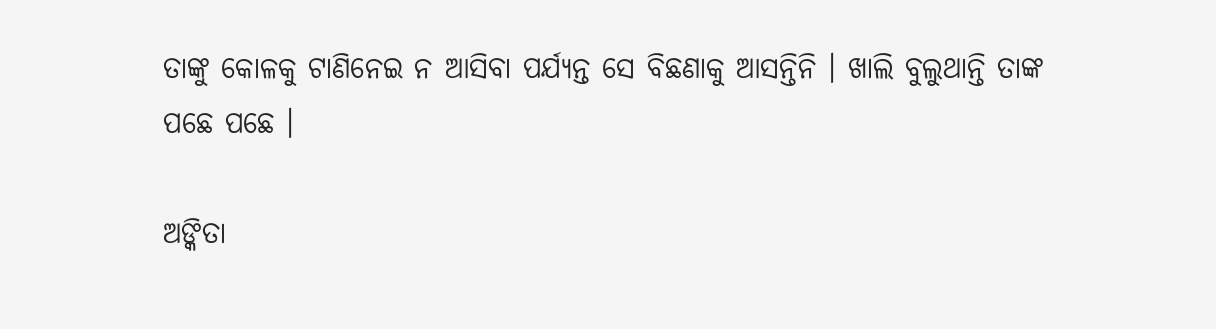ତାଙ୍କୁ କୋଳକୁ ଟାଣିନେଇ ନ ଆସିବା ପର୍ଯ୍ୟନ୍ତ ସେ ବିଛଣାକୁ ଆସନ୍ତିନି । ଖାଲି ବୁଲୁଥାନ୍ତି ତାଙ୍କ ପଛେ ପଛେ ।

ଅଙ୍କିତା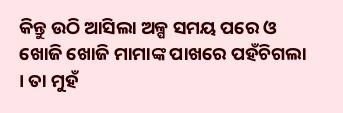କିନ୍ତୁ ଉଠି ଆସିଲା ଅଳ୍ପ ସମୟ ପରେ ଓ ଖୋଜି ଖୋଜି ମାମାଙ୍କ ପାଖରେ ପହଁଚିଗଲା । ତା ମୁହଁ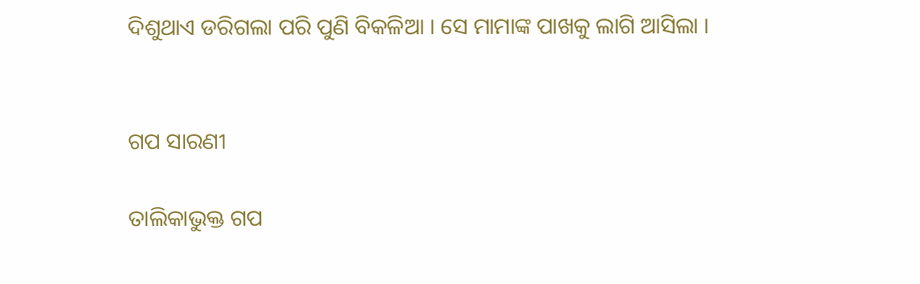ଦିଶୁଥାଏ ଡରିଗଲା ପରି ପୁଣି ବିକଳିଆ । ସେ ମାମାଙ୍କ ପାଖକୁ ଲାଗି ଆସିଲା ।


ଗପ ସାରଣୀ

ତାଲିକାଭୁକ୍ତ ଗପ